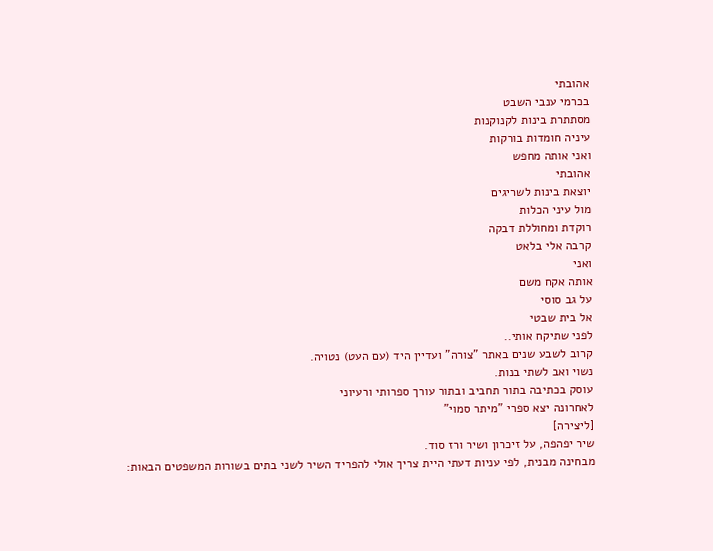אהובתי
בכרמי ענבי השבט
מסתתרת בינות לקנוקנות
עיניה חומדות בורקות
ואני אותה מחפש
אהובתי
יוצאת בינות לשריגים
מול עיני הכלות
רוקדת ומחוללת דבקה
קרבה אלי בלאט
ואני
אותה אקח משם
על גב סוסי
אל בית שבטי
לפני שתיקח אותי..
קרוב לשבע שנים באתר "צורה" ועדיין היד (עם העט) נטויה.
נשוי ואב לשתי בנות.
עוסק בכתיבה בתור תחביב ובתור עורך ספרותי ורעיוני
לאחרונה יצא ספרי "מיתר סמוי"
[ליצירה]
שיר יפהפה, על זיכרון ושיר ורז סוד.
מבחינה מבנית, לפי עניות דעתי היית צריך אולי להפריד השיר לשני בתים בשורות המשפטים הבאות: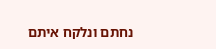נחתם ונלקח איתם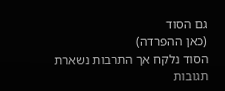גם הסוד
(כאן ההפרדה)
הסוד נלקח אך התרבות נשארת
תגובות